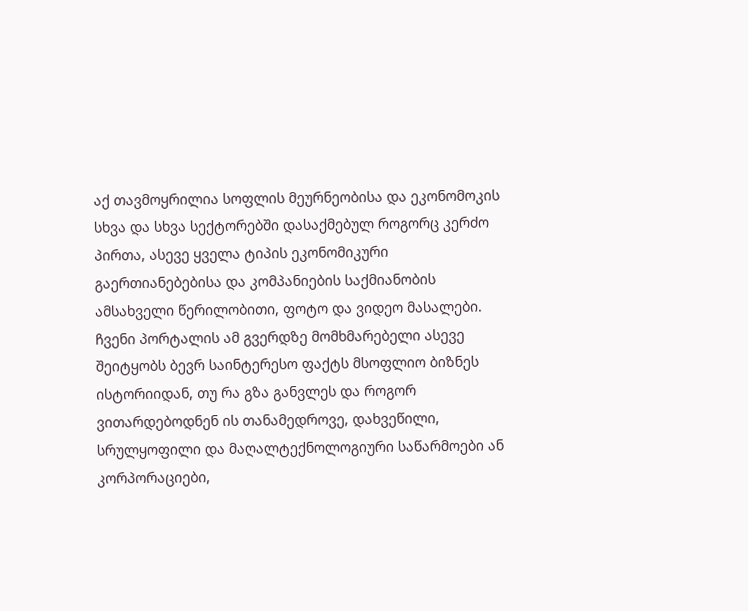აქ თავმოყრილია სოფლის მეურნეობისა და ეკონომოკის სხვა და სხვა სექტორებში დასაქმებულ როგორც კერძო პირთა, ასევე ყველა ტიპის ეკონომიკური გაერთიანებებისა და კომპანიების საქმიანობის ამსახველი წერილობითი, ფოტო და ვიდეო მასალები. ჩვენი პორტალის ამ გვერდზე მომხმარებელი ასევე შეიტყობს ბევრ საინტერესო ფაქტს მსოფლიო ბიზნეს ისტორიიდან, თუ რა გზა განვლეს და როგორ ვითარდებოდნენ ის თანამედროვე, დახვეწილი, სრულყოფილი და მაღალტექნოლოგიური საწარმოები ან კორპორაციები,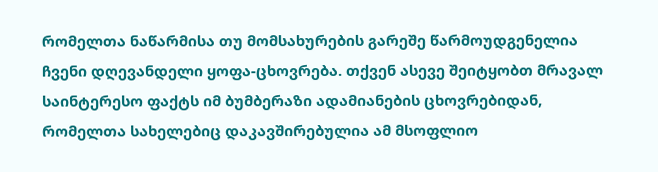რომელთა ნაწარმისა თუ მომსახურების გარეშე წარმოუდგენელია ჩვენი დღევანდელი ყოფა-ცხოვრება. თქვენ ასევე შეიტყობთ მრავალ საინტერესო ფაქტს იმ ბუმბერაზი ადამიანების ცხოვრებიდან, რომელთა სახელებიც დაკავშირებულია ამ მსოფლიო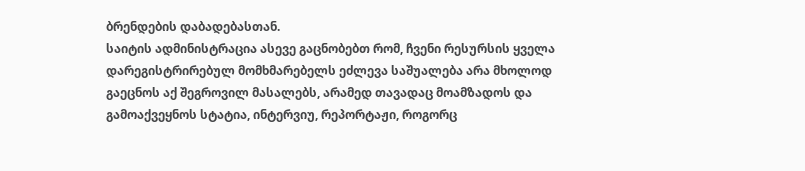ბრენდების დაბადებასთან.
საიტის ადმინისტრაცია ასევე გაცნობებთ რომ, ჩვენი რესურსის ყველა დარეგისტრირებულ მომხმარებელს ეძლევა საშუალება არა მხოლოდ გაეცნოს აქ შეგროვილ მასალებს, არამედ თავადაც მოამზადოს და გამოაქვეყნოს სტატია, ინტერვიუ, რეპორტაჟი, როგორც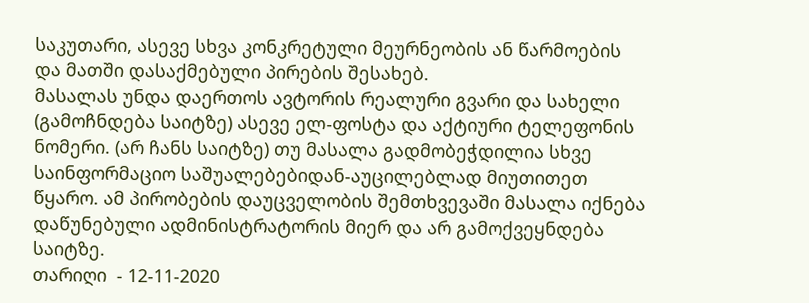საკუთარი, ასევე სხვა კონკრეტული მეურნეობის ან წარმოების და მათში დასაქმებული პირების შესახებ.
მასალას უნდა დაერთოს ავტორის რეალური გვარი და სახელი (გამოჩნდება საიტზე) ასევე ელ-ფოსტა და აქტიური ტელეფონის ნომერი. (არ ჩანს საიტზე) თუ მასალა გადმობეჭდილია სხვე საინფორმაციო საშუალებებიდან-აუცილებლად მიუთითეთ წყარო. ამ პირობების დაუცველობის შემთხვევაში მასალა იქნება დაწუნებული ადმინისტრატორის მიერ და არ გამოქვეყნდება საიტზე.
თარიღი  - 12-11-2020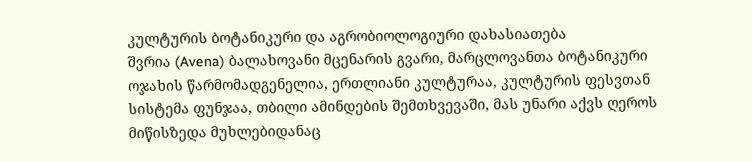კულტურის ბოტანიკური და აგრობიოლოგიური დახასიათება
შვრია (Avena) ბალახოვანი მცენარის გვარი, მარცლოვანთა ბოტანიკური ოჯახის წარმომადგენელია, ერთლიანი კულტურაა, კულტურის ფესვთან სისტემა ფუნჯაა, თბილი ამინდების შემთხვევაში, მას უნარი აქვს ღეროს მიწისზედა მუხლებიდანაც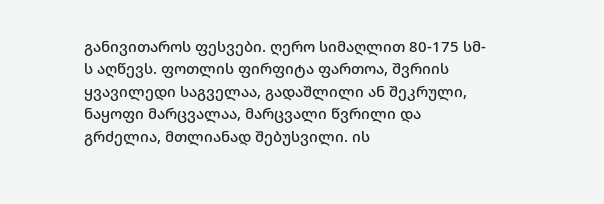განივითაროს ფესვები. ღერო სიმაღლით 80-175 სმ-ს აღწევს. ფოთლის ფირფიტა ფართოა, შვრიის ყვავილედი საგველაა, გადაშლილი ან შეკრული, ნაყოფი მარცვალაა, მარცვალი წვრილი და გრძელია, მთლიანად შებუსვილი. ის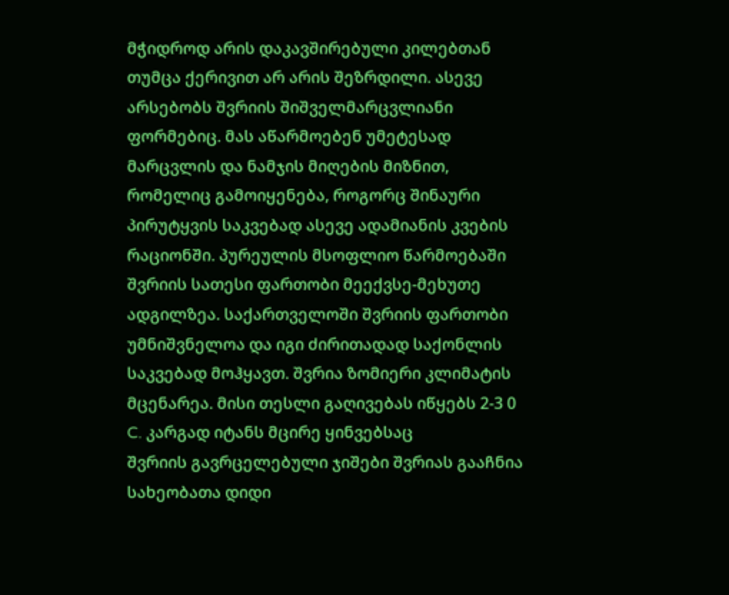მჭიდროდ არის დაკავშირებული კილებთან თუმცა ქერივით არ არის შეზრდილი. ასევე არსებობს შვრიის შიშველმარცვლიანი ფორმებიც. მას აწარმოებენ უმეტესად მარცვლის და ნამჯის მიღების მიზნით, რომელიც გამოიყენება, როგორც შინაური პირუტყვის საკვებად ასევე ადამიანის კვების რაციონში. პურეულის მსოფლიო წარმოებაში შვრიის სათესი ფართობი მეექვსე-მეხუთე ადგილზეა. საქართველოში შვრიის ფართობი უმნიშვნელოა და იგი ძირითადად საქონლის საკვებად მოჰყავთ. შვრია ზომიერი კლიმატის მცენარეა. მისი თესლი გაღივებას იწყებს 2-3 0 C. კარგად იტანს მცირე ყინვებსაც
შვრიის გავრცელებული ჯიშები შვრიას გააჩნია სახეობათა დიდი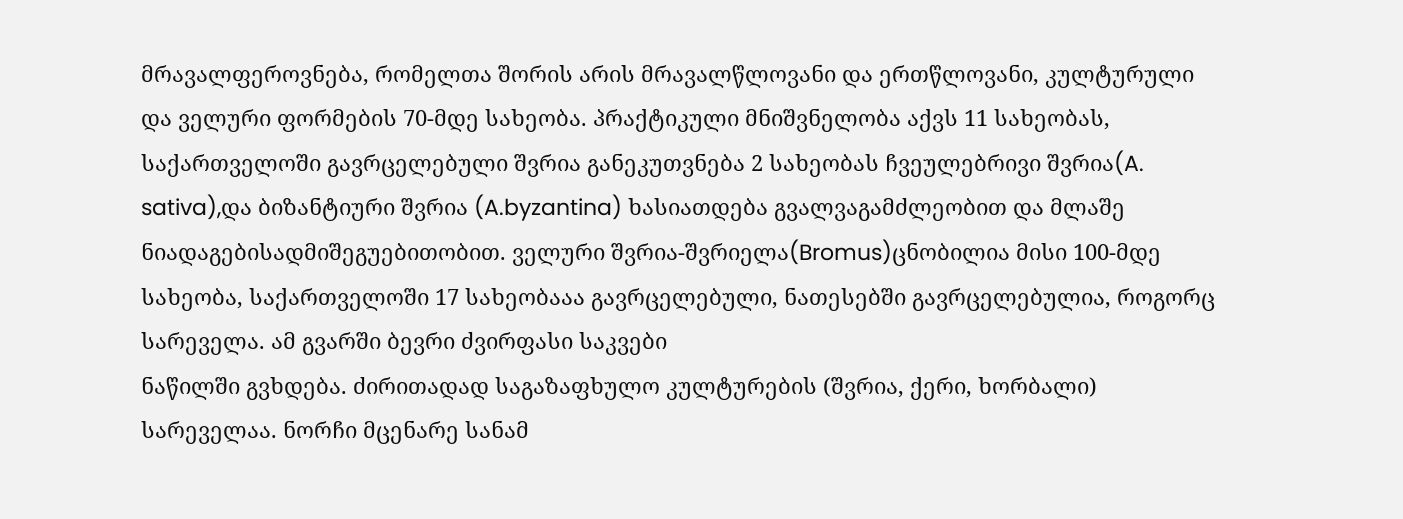მრავალფეროვნება, რომელთა შორის არის მრავალწლოვანი და ერთწლოვანი, კულტურული და ველური ფორმების 70-მდე სახეობა. პრაქტიკული მნიშვნელობა აქვს 11 სახეობას, საქართველოში გავრცელებული შვრია განეკუთვნება 2 სახეობას ჩვეულებრივი შვრია(A. sativa),და ბიზანტიური შვრია (A.byzantina) ხასიათდება გვალვაგამძლეობით და მლაშე ნიადაგებისადმიშეგუებითობით. ველური შვრია-შვრიელა(Bromus)ცნობილია მისი 100-მდე სახეობა, საქართველოში 17 სახეობააა გავრცელებული, ნათესებში გავრცელებულია, როგორც სარეველა. ამ გვარში ბევრი ძვირფასი საკვები
ნაწილში გვხდება. ძირითადად საგაზაფხულო კულტურების (შვრია, ქერი, ხორბალი) სარეველაა. ნორჩი მცენარე სანამ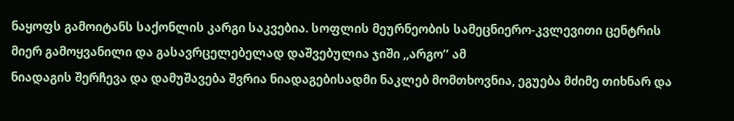ნაყოფს გამოიტანს საქონლის კარგი საკვებია. სოფლის მეურნეობის სამეცნიერო-კვლევითი ცენტრის მიერ გამოყვანილი და გასავრცელებელად დაშვებულია ჯიში ,,არგო’’ ამ
ნიადაგის შერჩევა და დამუშავება შვრია ნიადაგებისადმი ნაკლებ მომთხოვნია, ეგუება მძიმე თიხნარ და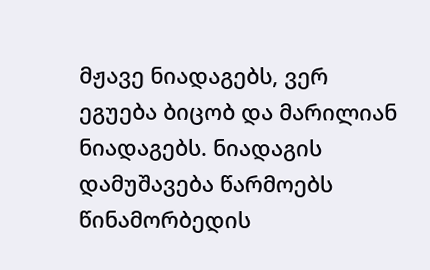მჟავე ნიადაგებს, ვერ ეგუება ბიცობ და მარილიან ნიადაგებს. ნიადაგის დამუშავება წარმოებს წინამორბედის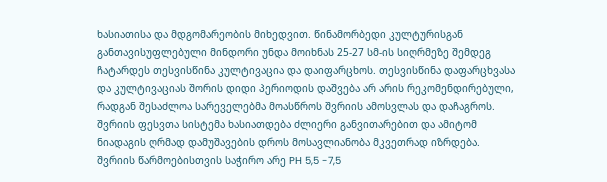ხასიათისა და მდგომარეობის მიხედვით. წინამორბედი კულტურისგან განთავისუფლებული მინდორი უნდა მოიხნას 25-27 სმ-ის სიღრმეზე შემდეგ ჩატარდეს თესვისწინა კულტივაცია და დაიფარცხოს. თესვისწინა დაფარცხვასა და კულტივაციას შორის დიდი პერიოდის დაშვება არ არის რეკომენდირებული, რადგან შესაძლოა სარეველებმა მოასწროს შვრიის ამოსვლას და დაჩაგროს. შვრიის ფესვთა სისტემა ხასიათდება ძლიერი განვითარებით და ამიტომ ნიადაგის ღრმად დამუშავების დროს მოსავლიანობა მკვეთრად იზრდება. შვრიის წარმოებისთვის საჭირო არე PH 5,5 -7,5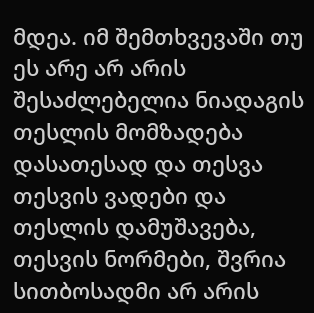მდეა. იმ შემთხვევაში თუ ეს არე არ არის შესაძლებელია ნიადაგის
თესლის მომზადება დასათესად და თესვა
თესვის ვადები და თესლის დამუშავება,
თესვის ნორმები, შვრია სითბოსადმი არ არის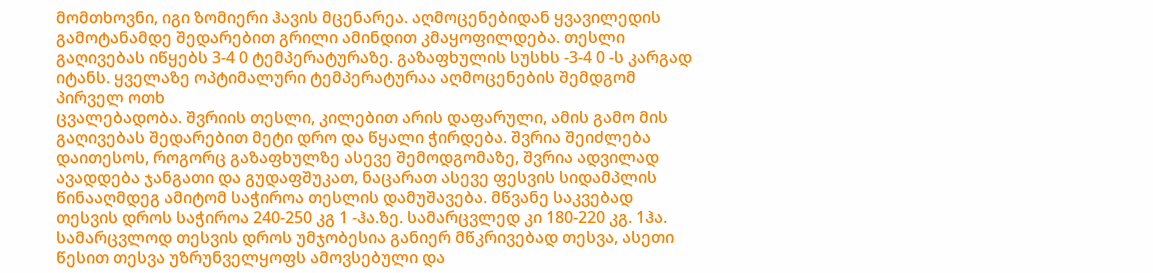მომთხოვნი, იგი ზომიერი ჰავის მცენარეა. აღმოცენებიდან ყვავილედის გამოტანამდე შედარებით გრილი ამინდით კმაყოფილდება. თესლი გაღივებას იწყებს 3-4 0 ტემპერატურაზე. გაზაფხულის სუსხს -3-4 0 -ს კარგად იტანს. ყველაზე ოპტიმალური ტემპერატურაა აღმოცენების შემდგომ პირველ ოთხ
ცვალებადობა. შვრიის თესლი, კილებით არის დაფარული, ამის გამო მის გაღივებას შედარებით მეტი დრო და წყალი ჭირდება. შვრია შეიძლება დაითესოს, როგორც გაზაფხულზე ასევე შემოდგომაზე, შვრია ადვილად ავადდება ჯანგათი და გუდაფშუკათ, ნაცარათ ასევე ფესვის სიდამპლის წინააღმდეგ ამიტომ საჭიროა თესლის დამუშავება. მწვანე საკვებად თესვის დროს საჭიროა 240-250 კგ 1 -ჰა.ზე. სამარცვლედ კი 180-220 კგ. 1ჰა. სამარცვლოდ თესვის დროს უმჯობესია განიერ მწკრივებად თესვა, ასეთი წესით თესვა უზრუნველყოფს ამოვსებული და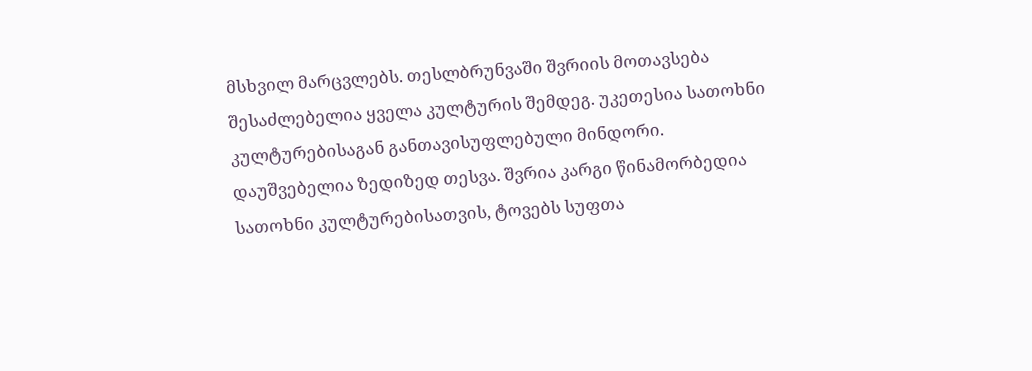მსხვილ მარცვლებს. თესლბრუნვაში შვრიის მოთავსება შესაძლებელია ყველა კულტურის შემდეგ. უკეთესია სათოხნი კულტურებისაგან განთავისუფლებული მინდორი. დაუშვებელია ზედიზედ თესვა. შვრია კარგი წინამორბედია სათოხნი კულტურებისათვის, ტოვებს სუფთა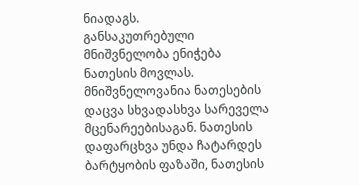ნიადაგს.
განსაკუთრებული მნიშვნელობა ენიჭება ნათესის მოვლას. მნიშვნელოვანია ნათესების დაცვა სხვადასხვა სარეველა მცენარეებისაგან. ნათესის დაფარცხვა უნდა ჩატარდეს ბარტყობის ფაზაში, ნათესის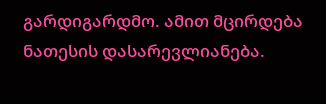გარდიგარდმო. ამით მცირდება ნათესის დასარევლიანება.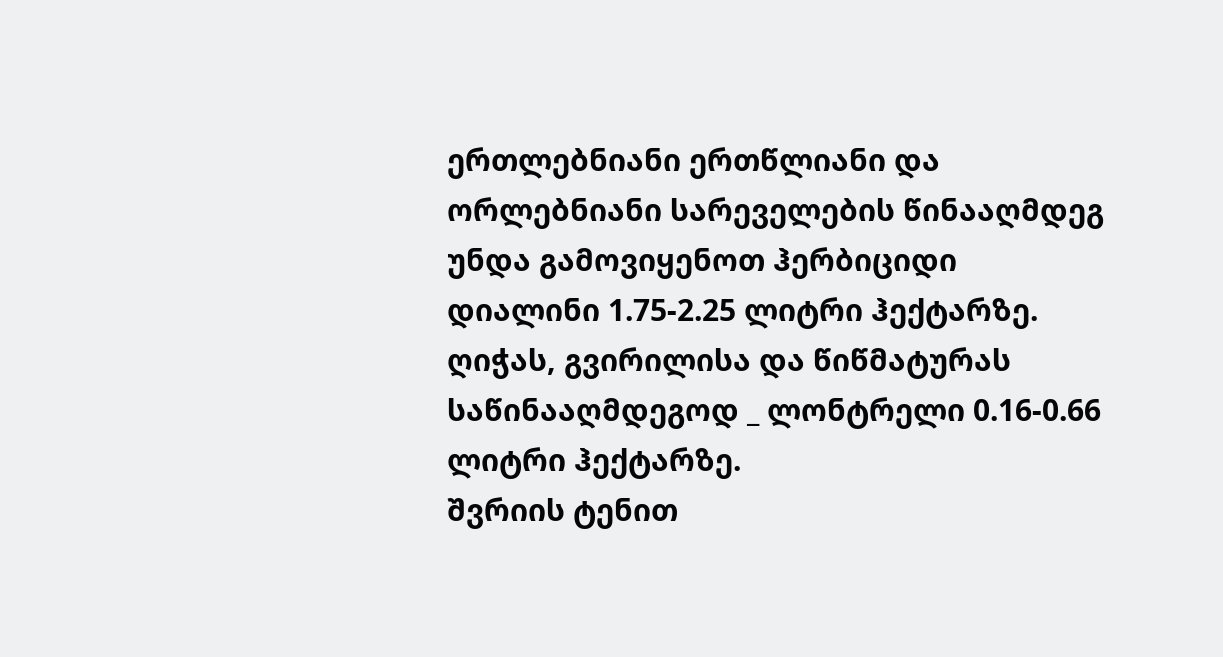ერთლებნიანი ერთწლიანი და ორლებნიანი სარეველების წინააღმდეგ უნდა გამოვიყენოთ ჰერბიციდი დიალინი 1.75-2.25 ლიტრი ჰექტარზე. ღიჭას, გვირილისა და წიწმატურას საწინააღმდეგოდ _ ლონტრელი 0.16-0.66 ლიტრი ჰექტარზე.
შვრიის ტენით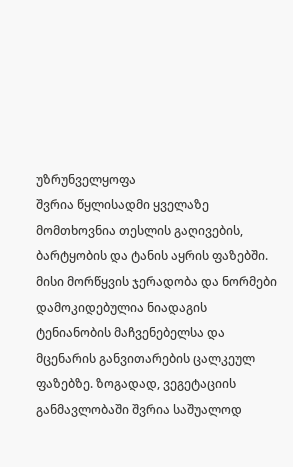უზრუნველყოფა
შვრია წყლისადმი ყველაზე მომთხოვნია თესლის გაღივების, ბარტყობის და ტანის აყრის ფაზებში. მისი მორწყვის ჯერადობა და ნორმები დამოკიდებულია ნიადაგის ტენიანობის მაჩვენებელსა და მცენარის განვითარების ცალკეულ ფაზებზე. ზოგადად, ვეგეტაციის განმავლობაში შვრია საშუალოდ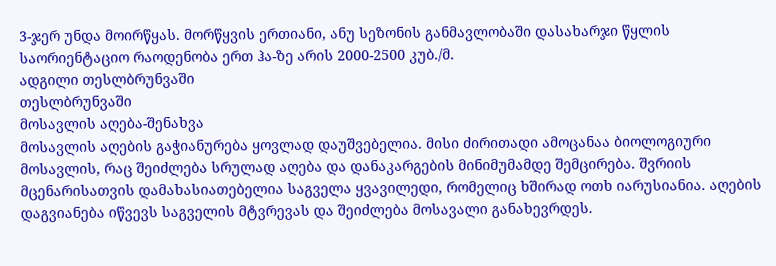3-ჯერ უნდა მოირწყას. მორწყვის ერთიანი, ანუ სეზონის განმავლობაში დასახარჯი წყლის საორიენტაციო რაოდენობა ერთ ჰა-ზე არის 2000-2500 კუბ./მ.
ადგილი თესლბრუნვაში
თესლბრუნვაში
მოსავლის აღება-შენახვა
მოსავლის აღების გაჭიანურება ყოვლად დაუშვებელია. მისი ძირითადი ამოცანაა ბიოლოგიური მოსავლის, რაც შეიძლება სრულად აღება და დანაკარგების მინიმუმამდე შემცირება. შვრიის მცენარისათვის დამახასიათებელია საგველა ყვავილედი, რომელიც ხშირად ოთხ იარუსიანია. აღების დაგვიანება იწვევს საგველის მტვრევას და შეიძლება მოსავალი განახევრდეს.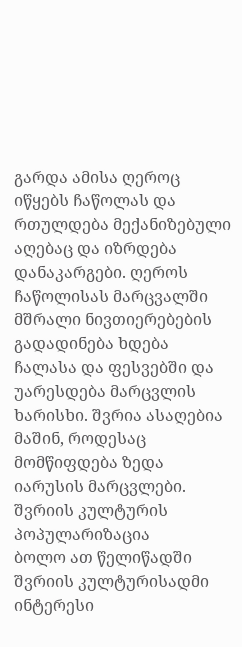გარდა ამისა ღეროც იწყებს ჩაწოლას და რთულდება მექანიზებული აღებაც და იზრდება დანაკარგები. ღეროს ჩაწოლისას მარცვალში მშრალი ნივთიერებების გადადინება ხდება ჩალასა და ფესვებში და უარესდება მარცვლის ხარისხი. შვრია ასაღებია მაშინ, როდესაც მომწიფდება ზედა იარუსის მარცვლები.
შვრიის კულტურის პოპულარიზაცია
ბოლო ათ წელიწადში შვრიის კულტურისადმი ინტერესი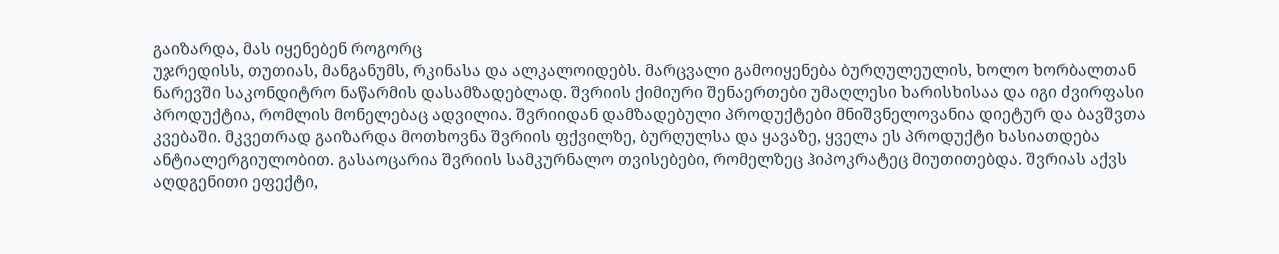გაიზარდა, მას იყენებენ როგორც
უჯრედისს, თუთიას, მანგანუმს, რკინასა და ალკალოიდებს. მარცვალი გამოიყენება ბურღულეულის, ხოლო ხორბალთან ნარევში საკონდიტრო ნაწარმის დასამზადებლად. შვრიის ქიმიური შენაერთები უმაღლესი ხარისხისაა და იგი ძვირფასი პროდუქტია, რომლის მონელებაც ადვილია. შვრიიდან დამზადებული პროდუქტები მნიშვნელოვანია დიეტურ და ბავშვთა კვებაში. მკვეთრად გაიზარდა მოთხოვნა შვრიის ფქვილზე, ბურღულსა და ყავაზე, ყველა ეს პროდუქტი ხასიათდება ანტიალერგიულობით. გასაოცარია შვრიის სამკურნალო თვისებები, რომელზეც ჰიპოკრატეც მიუთითებდა. შვრიას აქვს აღდგენითი ეფექტი,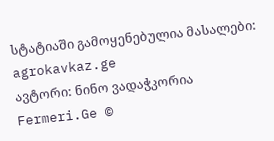სტატიაში გამოყენებულია მასალები: agrokavkaz.ge
ავტორი: ნინო ვადაჭკორია
Fermeri.Ge ©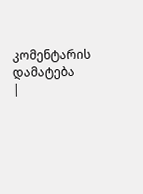კომენტარის დამატება
|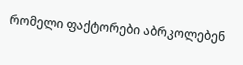რომელი ფაქტორები აბრკოლებენ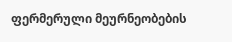ფერმერული მეურნეობების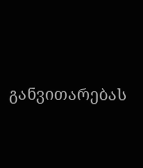განვითარებას